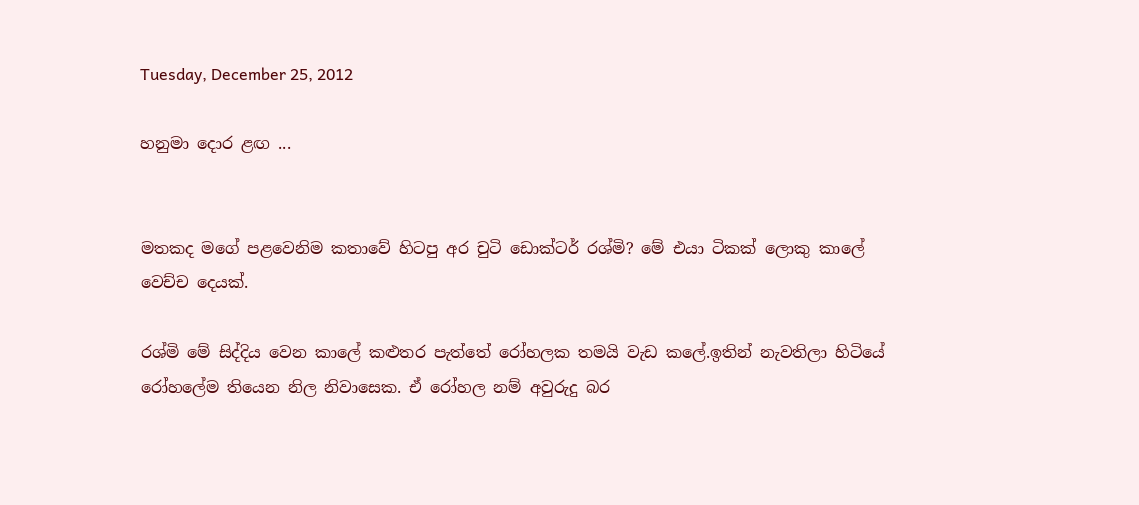Tuesday, December 25, 2012

හනුමා දොර ළඟ ...


මතකද මගේ පළවෙනිම කතාවේ හිටපු අර චුටි ඩොක්ටර් රශ්මි? මේ එයා ටිකක් ලොකු කාලේ වෙච්ච දෙයක්.

රශ්මි මේ සිද්දිය වෙන කාලේ කළුතර පැත්තේ රෝහලක තමයි වැඩ කලේ.ඉතින් නැවතිලා හිටියේ රෝහලේම තියෙන නිල නිවාසෙක. ඒ රෝහල නම් අවුරුදු බර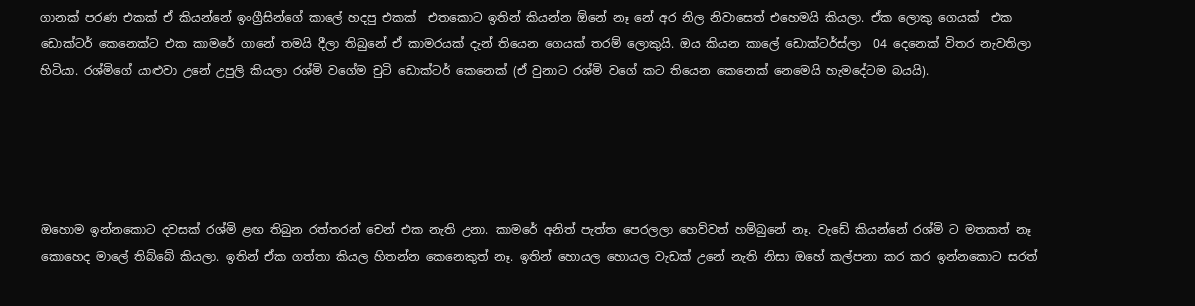ගානක් පරණ එකක් ඒ කියන්නේ ඉංග්‍රීසින්ගේ කාලේ හදපු එකක්  එතකොට ඉතින් කියන්න ඕනේ නෑ නේ අර නිල නිවාසෙත් එහෙමයි කියලා. ඒක ලොකු ගෙයක්  එක ඩොක්ටර් කෙනෙක්ට එක කාමරේ ගානේ තමයි දීලා තිබුනේ ඒ කාමරයක් දැන් තියෙන ගෙයක් තරම් ලොකුයි. ඔය කියන කාලේ ඩොක්ටර්ස්ලා  04 දෙනෙක් විතර නැවතිලා හිටියා. රශ්මිගේ යාළුවා උනේ උපුලි කියලා රශ්මි වගේම චුටි ඩොක්ටර් කෙනෙක් (ඒ වුනාට රශ්මි වගේ කට තියෙන කෙනෙක් නෙමෙයි හැමදේටම බයයි).





ඔහොම ඉන්නකොට දවසක් රශ්මි ළඟ තිබුන රත්තරන් චෙන් එක නැති උනා. කාමරේ අනිත් පැත්ත පෙරලලා හෙව්වත් හම්බුනේ නෑ. වැඩේ කියන්නේ රශ්මි ට මතකත් නෑ කොහෙද මාලේ තිබ්බේ කියලා. ඉතින් ඒක ගත්තා කියල හිතන්න කෙනෙකුත් නෑ. ඉතින් හොයල හොයල වැඩක් උනේ නැති නිසා ඔහේ කල්පනා කර කර ඉන්නකොට සරත්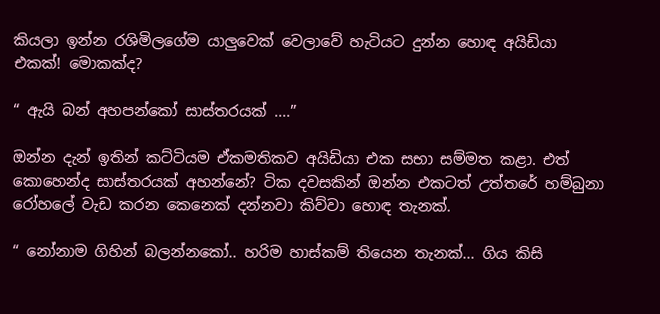කියලා ඉන්න රශිමිලගේම යාලුවෙක් වෙලාවේ හැටියට දුන්න හොඳ අයිඩියා එකක්! මොකක්ද?

“ ඇයි බන් අහපන්කෝ සාස්තරයක් ....”

ඔන්න දැන් ඉතින් කට්ටියම ඒකමතිකව අයිඩියා එක සභා සම්මත කළා. එත් කොහෙන්ද සාස්තරයක් අහන්නේ? ටික දවසකින් ඔන්න එකටත් උත්තරේ හම්බුනා රෝහලේ වැඩ කරන කෙනෙක් දන්නවා කිව්වා හොඳ තැනක්.

“ නෝනාම ගිහින් බලන්නකෝ.. හරිම හාස්කම් තියෙන තැනක්... ගිය කිසි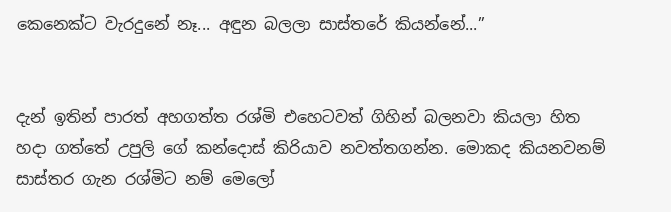කෙනෙක්ට වැරදුනේ නෑ... අඳුන බලලා සාස්තරේ කියන්නේ...”


දැන් ඉතින් පාරත් අහගත්ත රශ්මි එහෙටවත් ගිහින් බලනවා කියලා හිත හදා ගත්තේ උපුලි ගේ කන්දොස් කිරියාව නවත්තගන්න. මොකද කියනවනම් සාස්තර ගැන රශ්මිට නම් මෙලෝ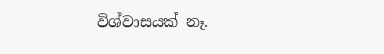විශ්වාසයක් නෑ.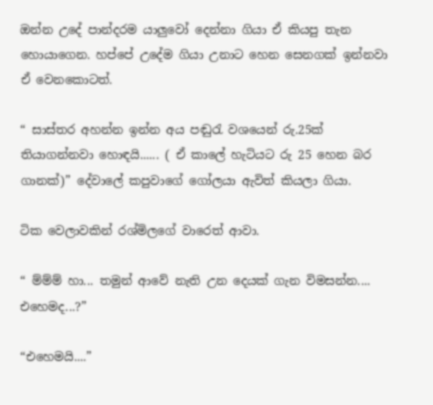ඔන්න උදේ පාන්දරම යාලුවෝ දෙන්නා ගියා ඒ කියපු තැන හොයාගෙන. හප්පේ උදේම ගියා උනාට හෙන සෙනගක් ඉන්නවා ඒ වෙනකොටත්.

“ සාස්තර අහන්න ඉන්න අය පඬුරැ වශයෙන් රු.25ක් තියාගන්නවා හොඳයි...... ( ඒ කාලේ හැටියට රු 25 හෙන බර ගානක්)” දේවාලේ කපුවාගේ ගෝලයා ඇවිත් කියලා ගියා.

ටික වෙලාවකින් රශ්මිලගේ වාරෙත් ආවා.

“ ම්ම්ම් හා... තමුන් ආවේ නැති උන දෙයක් ගැන විමසන්න.... එහෙමද...?”

“එහෙමයි....”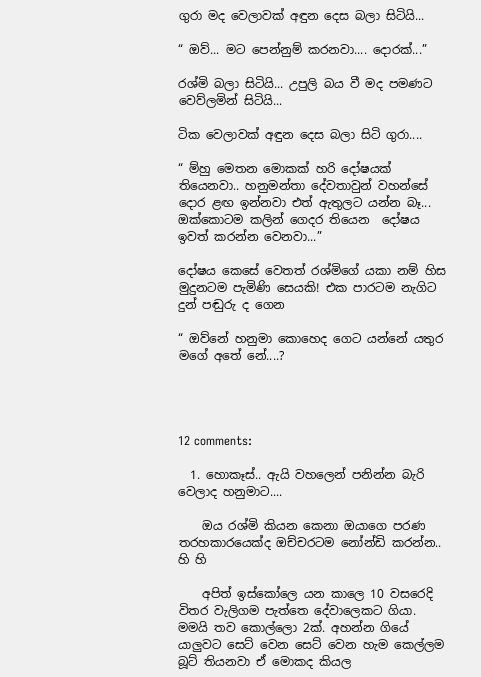ගුරා මද වෙලාවක් අඳුන දෙස බලා සිටියි...

“ ඔව්... මට පෙන්නුම් කරනවා.... දොරක්...”

රශ්මි බලා සිටියි... උපුලි බය වී මද පමණට වෙව්ලමින් සිටියි...

ටික වෙලාවක් අඳුන දෙස බලා සිටි ගුරා....

“ ම්හු මෙතන මොකක් හරි දෝෂයක් තියෙනවා.. හනුමන්තා දේවතාවුන් වහන්සේ දොර ළඟ ඉන්නවා එත් ඇතුලට යන්න බෑ... ඔක්කොටම කලින් ගෙදර තියෙන  දෝෂය ඉවත් කරන්න වෙනවා...”

දෝෂය කෙසේ වෙතත් රශ්මිගේ යකා නම් හිස මුදුනටම පැමිණි සෙයකි! එක පාරටම නැගිට දුන් පඬුරු ද ගෙන

“ ඔව්නේ හනුමා කොහෙද ගෙට යන්නේ යතුර මගේ අතේ නේ....?




12 comments:

  1. හොකෑස්.. ඇයි වහලෙන් පනින්න බැරි වෙලාද හනුමාට....

    ඔය රශ්මි කියන කෙනා ඔයාගෙ පරණ තරහකාරයෙක්ද ඔච්චරටම නෝන්ඩි කරන්න.. හි හි

    අපිත් ඉස්කෝලෙ යන කාලෙ 10 වසරෙදි විතර වැලිගම පැත්තෙ දේවාලෙකට ගියා. මමයි තව කොල්ලො 2ක්. අහන්න ගියේ යාලුවට සෙට් වෙන සෙට් වෙන හැම කෙල්ලම බූට් තියනවා ඒ මොකද කියල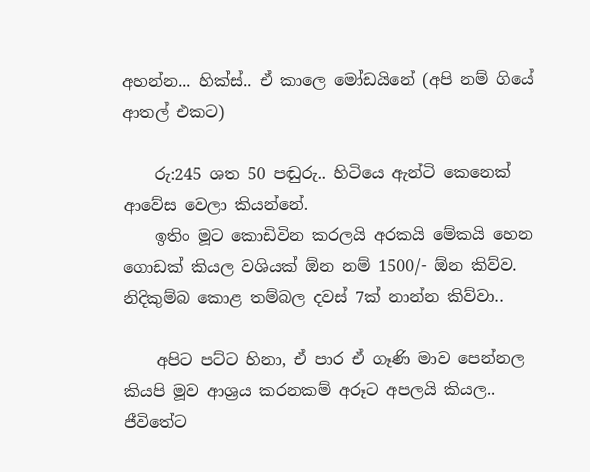අහන්න... හික්ස්.. ඒ කාලෙ මෝඩයිනේ (අපි නම් ගියේ ආතල් එකට)

    රු:245 ශත 50 පඬුරු.. හිටියෙ ඇන්ටි කෙනෙක් ආවේස වෙලා කියන්නේ.
    ඉතිං මූට කොඩිවින කරලයි අරකයි මේකයි හෙන ගොඩක් කියල වශියක් ඕන නම් 1500/- ඕන කිව්ව. නිදිකුම්බ කොළ තම්බල දවස් 7ක් නාන්න කිව්වා..

    අපිට පට්ට හිනා, ඒ පාර ඒ ගෑණි මාව පෙන්නල කියපි මූව ආශ්‍රය කරනකම් අරූට අපලයි කියල.. ජීවිතේට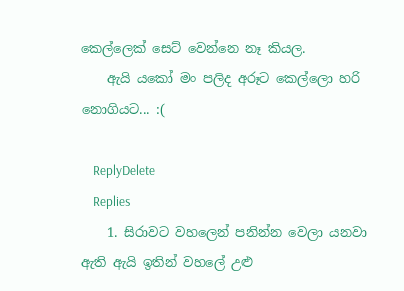කෙල්ලෙක් සෙට් වෙන්නෙ නෑ කියල.
    ඇයි යකෝ මං පලිද අරූට කෙල්ලො හරි නොගියට... :(

    ReplyDelete
    Replies
    1. සිරාවට වහලෙන් පනින්න වෙලා යනවා ඇති ඇයි ඉතින් වහලේ උළු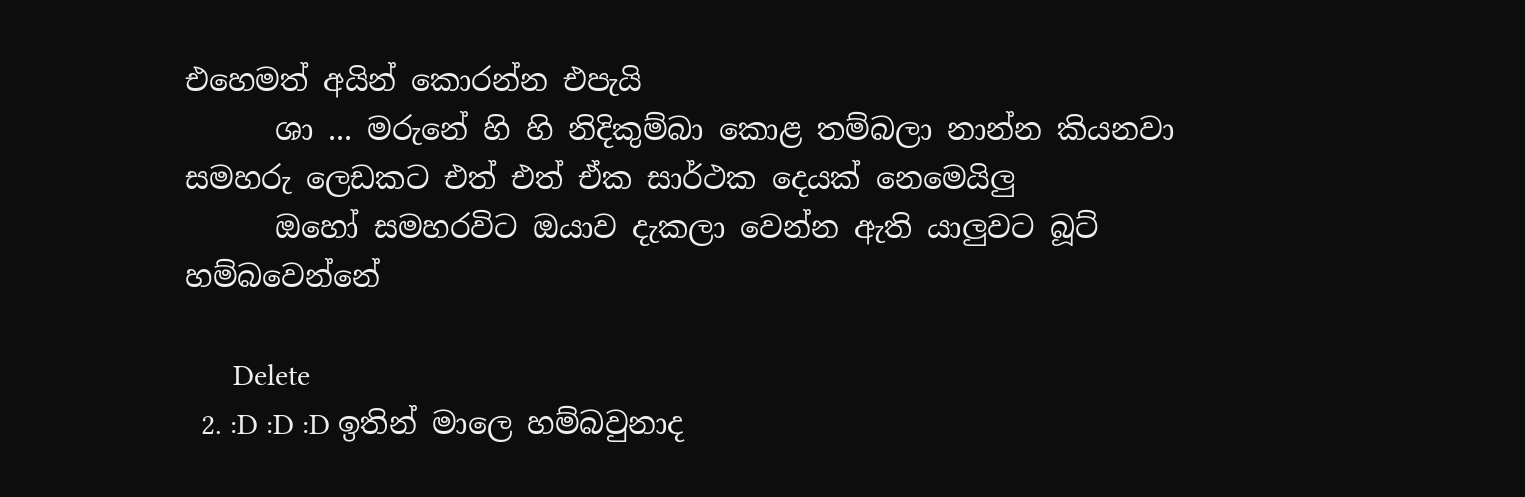එහෙමත් අයින් කොරන්න එපැයි
      ශා ... මරුනේ හි හි නිදිකුම්බා කොළ තම්බලා නාන්න කියනවා සමහරු ලෙඩකට එත් එත් ඒක සාර්ථක දෙයක් නෙමෙයිලු
      ඔහෝ සමහරවිට ඔයාව දැකලා වෙන්න ඇති යාලුවට බූට් හම්බවෙන්නේ

      Delete
  2. :D :D :D ඉතින් මාලෙ හම්බවුනාද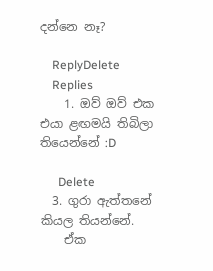දන්නෙ නෑ?

    ReplyDelete
    Replies
    1. ඔව් ඔව් එක එයා ළඟමයි තිබිලා තියෙන්නේ :D

      Delete
  3. ගුරා ඇත්තනේ කියල තියන්නේ.
    ඒක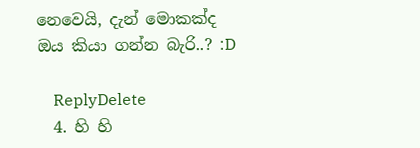නෙවෙයි, දැන් මොකක්ද ඔය කියා ගන්න බැරි..? :D

    ReplyDelete
  4. හි හි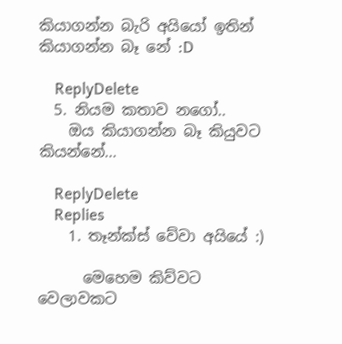කියාගන්න බැරි අයියෝ ඉතින් කියාගන්න බෑ නේ :D

    ReplyDelete
  5. නියම කතාව නගෝ..
    ඔය කියාගන්න බෑ කියුවට කියන්නේ...

    ReplyDelete
    Replies
    1. තෑන්ක්ස් වේවා අයියේ :)

      මෙහෙම කිව්වට වෙලාවකට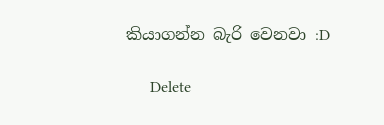කියාගන්න බැරි වෙනවා :D

      Delete